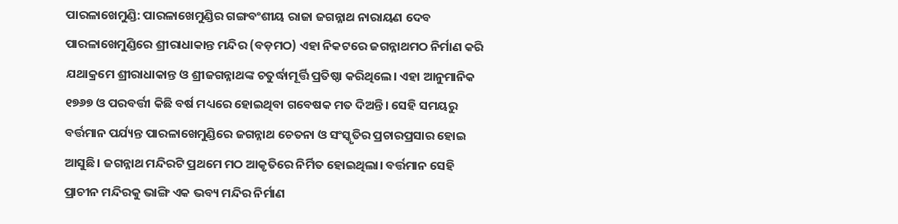ପାରଳାଖେମୁଣ୍ଡି: ପାରଳାଖେମୁଣ୍ଡିର ଗଙ୍ଗବଂଶୀୟ ରାଜା ଜଗନ୍ନାଥ ନାରାୟଣ ଦେବ ପାରଳାଖେମୁଣ୍ଡିରେ ଶ୍ରୀରାଧାକାନ୍ତ ମନ୍ଦିର (ବଡ଼ମଠ) ଏହା ନିକଟରେ ଜଗନ୍ନାଥମଠ ନିର୍ମାଣ କରି ଯଥାକ୍ରମେ ଶ୍ରୀରାଧାକାନ୍ତ ଓ ଶ୍ରୀଜଗନ୍ନାଥଙ୍କ ଚତୁର୍ଦ୍ଧାମୂର୍ତ୍ତି ପ୍ରତିଷ୍ଠା କରିଥିଲେ। ଏହା ଆନୁମାନିକ ୧୭୬୭ ଓ ପରବର୍ତ୍ତୀ କିଛି ବର୍ଷ ମଧ୍ୟରେ ହୋଇଥିବା ଗବେଷକ ମତ ଦିଅନ୍ତି। ସେହି ସମୟରୁ ବର୍ତ୍ତମାନ ପର୍ଯ୍ୟନ୍ତ ପାରଳାଖେମୁଣ୍ଡିରେ ଜଗନ୍ନାଥ ଚେତନା ଓ ସଂସ୍କୃତିର ପ୍ରଚାରପ୍ରସାର ହୋଇ ଆସୁଛି। ଜଗନ୍ନାଥ ମନ୍ଦିରଟି ପ୍ରଥମେ ମଠ ଆକୃତିରେ ନିର୍ମିତ ହୋଇଥିଲା। ବର୍ତ୍ତମାନ ସେହି ପ୍ରାଚୀନ ମନ୍ଦିରକୁ ଭାଙ୍ଗି ଏକ ଭବ୍ୟ ମନ୍ଦିର ନିର୍ମାଣ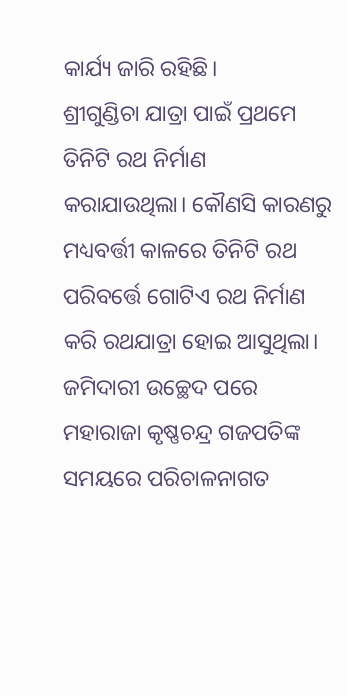କାର୍ଯ୍ୟ ଜାରି ରହିଛି।
ଶ୍ରୀଗୁଣ୍ଡିଚା ଯାତ୍ରା ପାଇଁ ପ୍ରଥମେ ତିନିଟି ରଥ ନିର୍ମାଣ କରାଯାଉଥିଲା। କୌଣସି କାରଣରୁ ମଧ୍ୟବର୍ତ୍ତୀ କାଳରେ ତିନିଟି ରଥ ପରିବର୍ତ୍ତେ ଗୋଟିଏ ରଥ ନିର୍ମାଣ କରି ରଥଯାତ୍ରା ହୋଇ ଆସୁଥିଲା। ଜମିଦାରୀ ଉଚ୍ଛେଦ ପରେ ମହାରାଜା କୃଷ୍ଣଚନ୍ଦ୍ର ଗଜପତିଙ୍କ ସମୟରେ ପରିଚାଳନାଗତ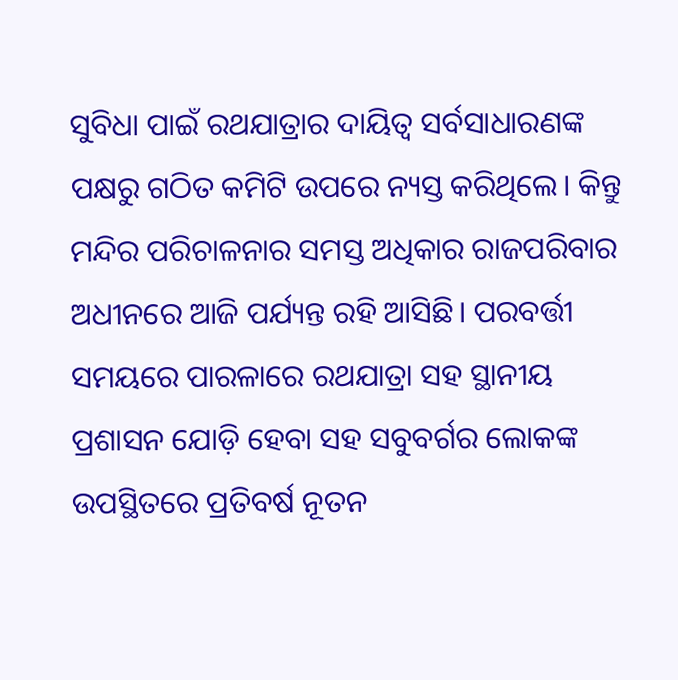ସୁବିଧା ପାଇଁ ରଥଯାତ୍ରାର ଦାୟିତ୍ୱ ସର୍ବସାଧାରଣଙ୍କ ପକ୍ଷରୁ ଗଠିତ କମିଟି ଉପରେ ନ୍ୟସ୍ତ କରିଥିଲେ। କିନ୍ତୁ ମନ୍ଦିର ପରିଚାଳନାର ସମସ୍ତ ଅଧିକାର ରାଜପରିବାର ଅଧୀନରେ ଆଜି ପର୍ଯ୍ୟନ୍ତ ରହି ଆସିଛି। ପରବର୍ତ୍ତୀ ସମୟରେ ପାରଳାରେ ରଥଯାତ୍ରା ସହ ସ୍ଥାନୀୟ ପ୍ରଶାସନ ଯୋଡ଼ି ହେବା ସହ ସବୁବର୍ଗର ଲୋକଙ୍କ ଉପସ୍ଥିତରେ ପ୍ରତିବର୍ଷ ନୂତନ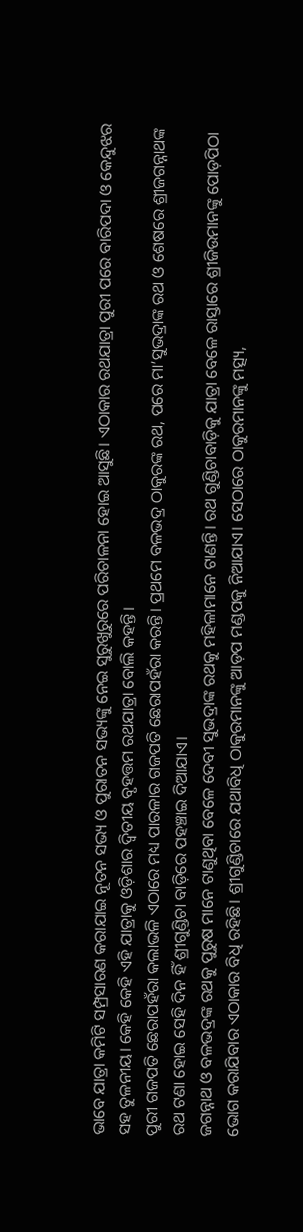ଭାବେ ଯାତ୍ରା କମିଟି ସମ୍ପ୍ରସାରଣ କରାଯାଇ ନୂତନ ସଭ୍ୟ ଓ ପୁରାତନ ସଭ୍ୟଙ୍କୁ ନେଇ ସୁରୁଖୁରୁରେ ପରିଚାଳନା ହୋଇ ଆସୁଛି। ଏଠାକାର ରଥଯାତ୍ରା ପୁରୀ ପରେ ବାରିପଦା ଓ କେନ୍ଦୁଝର ସହ ତୁଳନୀୟ। କେହି କେହି ଏହି ଯାତ୍ରାକୁ ଓଡ଼ିଶାର ଦ୍ବିତୀୟ ବୃହତ୍ତମ ରଥଯାତ୍ରା ବୋଲି କହନ୍ତି।
ପୁରୀ ଗଜପତି ଛେରାପହଁରା କଲାଭଳି ଏଠାରେ ମଧ୍ୟ ପାରଳାର ଗଜପତି ଛେରାପହଁରା କରନ୍ତି। ପ୍ରଥମେ ବଳଭଦ୍ର ଠାକୁରଙ୍କ ରଥ, ପରେ ମା’ସୁଭଦ୍ରାଙ୍କ ରଥ ଓ ଶେଷରେ ଶ୍ରୀଜଗନ୍ନାଥଙ୍କ ରଥ ଟଣା ହୋଇ ସେହି ଦିନ ହିଁ ଶ୍ରୀଗୁଣ୍ଡିଚା ବାଡ଼ିରେ ପହଞ୍ଚାଇ ଦିଆଯାଏ।
ଜଗନ୍ନାଥ ଓ ବଳଭଦ୍ରଙ୍କ ରଥକୁ ପୁରୁଷ ମାନେ ଟାଣୁଥିବା ବେଳେ ଦେବୀ ସୁଭଦ୍ରାଙ୍କ ରଥକୁ ମହିଳାମାନେ ଟାଣନ୍ତି। ରଥ ଗୁଣ୍ଡିଚାବାଡ଼ିକୁ ଯାତ୍ରା ବେଳେ ରାସ୍ତାରେ ଶ୍ରୀଜିଉମାନଙ୍କୁ ପୋଡ଼ପିଠା ଭୋଗ କରାଯିବାର ଏଠାକାର ବିଧି ରହିଛି। ଶ୍ରୀଗୁଣ୍ଡିଚାରେ ଯଥାବିଧି ଠାକୁରମାନଙ୍କୁ ଆଡ଼ପ ମଣ୍ଡପକୁ ନିଆଯାଏ। ସେଠାରେ ଠାକୁରମାନଙ୍କୁ ମତ୍ସ୍ୟ,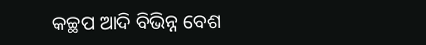କଚ୍ଛପ ଆଦି ବିଭିନ୍ନ ବେଶ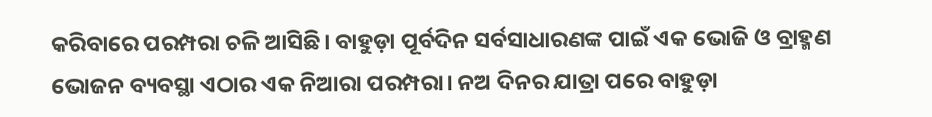କରିବାରେ ପରମ୍ପରା ଚଳି ଆସିଛି। ବାହୁଡ଼ା ପୂର୍ବଦିନ ସର୍ବସାଧାରଣଙ୍କ ପାଇଁ ଏକ ଭୋଜି ଓ ବ୍ରାହ୍ମଣ ଭୋଜନ ବ୍ୟବସ୍ଥା ଏଠାର ଏକ ନିଆରା ପରମ୍ପରା। ନଅ ଦିନର ଯାତ୍ରା ପରେ ବାହୁଡ଼ା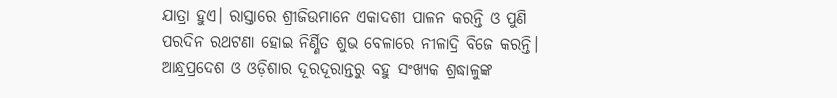ଯାତ୍ରା ହୁଏ। ରାସ୍ତାରେ ଶ୍ରୀଜିଉମାନେ ଏକାଦଶୀ ପାଳନ କରନ୍ତି ଓ ପୁଣି ପରଦିନ ରଥଟଣା ହୋଇ ନିର୍ଣ୍ଣିତ ଶୁଭ ବେଳାରେ ନୀଳାଦ୍ରି ବିଜେ କରନ୍ତି। ଆନ୍ଧ୍ରପ୍ରଦେଶ ଓ ଓଡ଼ିଶାର ଦୂରଦୂରାନ୍ତରୁ ବହୁ ସଂଖ୍ୟକ ଶ୍ରଦ୍ଧାଳୁଙ୍କ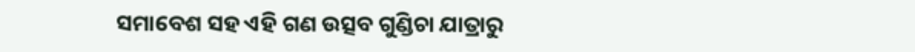ସମାବେଶ ସହ ଏହି ଗଣ ଉତ୍ସବ ଗୁଣ୍ଡିଚା ଯାତ୍ରାରୁ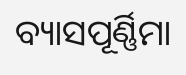ବ୍ୟାସପୂର୍ଣ୍ଣିମା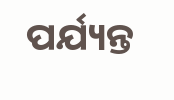ପର୍ଯ୍ୟନ୍ତ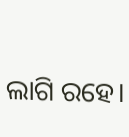ଲାଗି ରହେ।